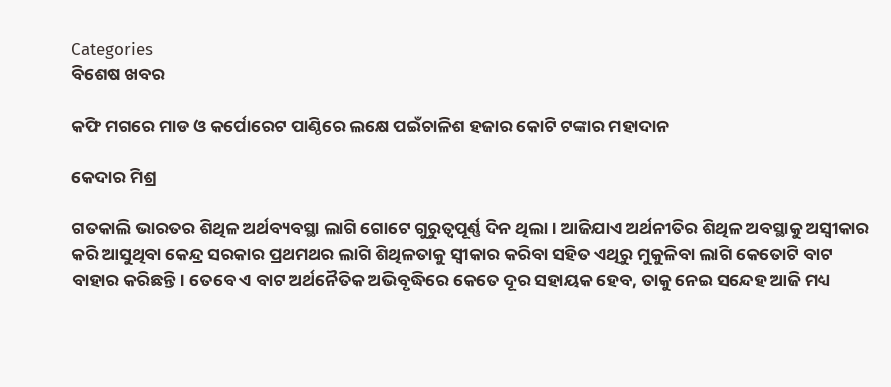Categories
ବିଶେଷ ଖବର

କଫି ମଗରେ ମାଡ ଓ କର୍ପୋରେଟ ପାଣ୍ଠିରେ ଲକ୍ଷେ ପଇଁଚାଳିଶ ହଜାର କୋଟି ଟଙ୍କାର ମହାଦାନ

କେଦାର ମିଶ୍ର

ଗତକାଲି ଭାରତର ଶିଥିଳ ଅର୍ଥବ୍ୟବସ୍ଥା ଲାଗି ଗୋଟେ ଗୁରୁତ୍ୱପୂର୍ଣ୍ଣ ଦିନ ଥିଲା। ଆଜିଯାଏ ଅର୍ଥନୀତିର ଶିଥିଳ ଅବସ୍ଥାକୁ ଅସ୍ଵୀକାର କରି ଆସୁଥିବା କେନ୍ଦ୍ର ସରକାର ପ୍ରଥମଥର ଲାଗି ଶିଥିଳତାକୁ ସ୍ଵୀକାର କରିବା ସହିତ ଏଥିରୁ ମୁକୁଳିବା ଲାଗି କେତୋଟି ବାଟ ବାହାର କରିଛନ୍ତି। ତେବେ ଏ ବାଟ ଅର୍ଥନୈତିକ ଅଭିବୃଦ୍ଧିରେ କେତେ ଦୂର ସହାୟକ ହେବ, ତାକୁ ନେଇ ସନ୍ଦେହ ଆଜି ମଧ୍ୟ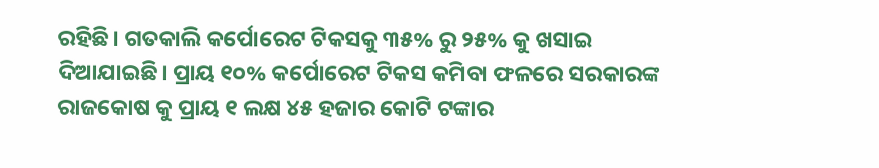ରହିଛି। ଗତକାଲି କର୍ପୋରେଟ ଟିକସକୁ ୩୫% ରୁ ୨୫% କୁ ଖସାଇ ଦିଆଯାଇଛି। ପ୍ରାୟ ୧୦% କର୍ପୋରେଟ ଟିକସ କମିବା ଫଳରେ ସରକାରଙ୍କ ରାଜକୋଷ କୁ ପ୍ରାୟ ୧ ଲକ୍ଷ ୪୫ ହଜାର କୋଟି ଟଙ୍କାର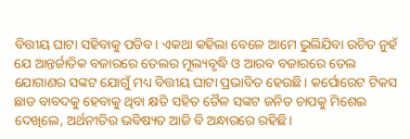ବିତ୍ତୀୟ ଘାଟା ସହିବାକୁ ପଡିବ। ଏକଥା କହିଲା ବେଳେ ଆମେ ଭୁଲିଯିବା ଉଚିତ ନୁହଁ ଯେ ଆନ୍ତର୍ଜାତିକ ବଜାରରେ ତେଲର ମୂଲ୍ୟବୃଦ୍ଧି ଓ ଆରବ ବଜାରରେ ତେଲ ଯୋଗାଣର ସଙ୍କଟ ଯୋଗୁଁ ମଧ୍ୟ ବିତ୍ତୀୟ ଘାଟା ପ୍ରଭାବିତ ହେଉଛି। କର୍ପୋରେଟ ଟିକସ ଛାଡ ବାବଦକୁ ହେବାକୁ ଥିବା କ୍ଷତି ସହିତ ତୈଳ ସଙ୍କଟ ଜନିତ ଚାପକୁ ମିଶେଇ ଦେଖିଲେ, ଅର୍ଥନୀତିର ଭବିଷ୍ୟତ ଆଜି ବି ଅନ୍ଧାରରେ ରହିଛି।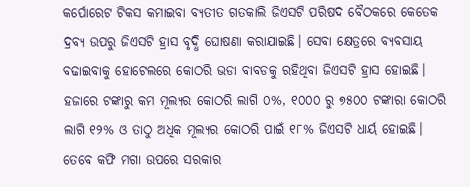କର୍ପୋରେଟ ଟିକସ କମାଇବା ବ୍ୟତୀତ ଗତକାଲି ଜିଏସଟି ପରିଷଦ ବୈଠକରେ କେତେକ ଦ୍ରବ୍ୟ ଉପରୁ ଜିଏସଟି ହ୍ରାସ ବୃଦ୍ଧି ଘୋଷଣା କରାଯାଇଛି। ସେବା କ୍ଷେତ୍ରରେ ବ୍ୟବସାୟ ବଢାଇବାକୁ ହୋଟେଲରେ କୋଠରି ଭଡା ବାବଡକୁ ରହିଥିବା ଜିଏସଟି ହ୍ରାସ ହୋଇଛି। ହଜାରେ ଟଙ୍କାରୁ କମ ମୂଲ୍ୟର କୋଠରି ଲାଗି ୦%, ୧୦୦୦ ରୁ ୭୫୦୦ ଟଙ୍କାରା କୋଠରି ଲାଗି ୧୨% ଓ ତାଠୁ ଅଧିକ ମୂଲ୍ୟର କୋଠରି ପାଇଁ ୧୮% ଜିଏସଟି ଧାର୍ୟ ହୋଇଛି। ତେବେ କଫି ମଗା ଉପରେ ସରକାର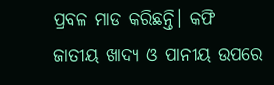ପ୍ରବଳ ମାଡ କରିଛନ୍ତି। କଫି ଜାତୀୟ ଖାଦ୍ୟ ଓ ପାନୀୟ ଉପରେ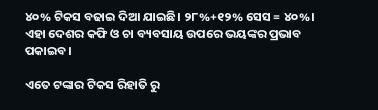୪୦% ଟିକସ ବଢାଇ ଦିଆ ଯାଇଛି। ୨୮%+୧୨% ସେସ = ୪୦%। ଏହା ଦେଶର କଫି ଓ ଚା ବ୍ୟବସାୟ ଉପରେ ଭୟଙ୍କର ପ୍ରଭାବ ପକାଇବ।

ଏତେ ଟଙ୍କାର ଟିକସ ରିହାତି ରୁ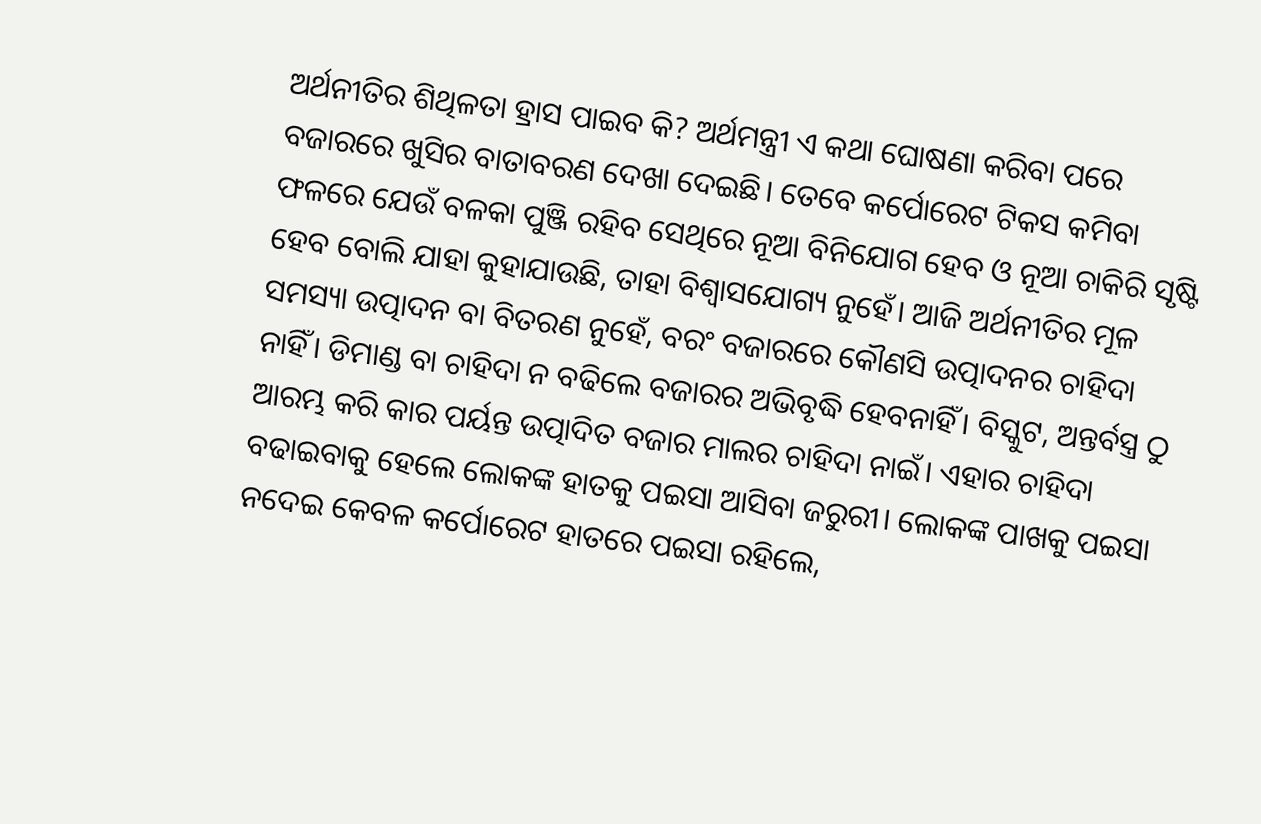ଅର୍ଥନୀତିର ଶିଥିଳତା ହ୍ରାସ ପାଇବ କି? ଅର୍ଥମନ୍ତ୍ରୀ ଏ କଥା ଘୋଷଣା କରିବା ପରେ ବଜାରରେ ଖୁସିର ବାତାବରଣ ଦେଖା ଦେଇଛି। ତେବେ କର୍ପୋରେଟ ଟିକସ କମିବା ଫଳରେ ଯେଉଁ ବଳକା ପୁଞ୍ଜି ରହିବ ସେଥିରେ ନୂଆ ବିନିଯୋଗ ହେବ ଓ ନୂଆ ଚାକିରି ସୃଷ୍ଟି ହେବ ବୋଲି ଯାହା କୁହାଯାଉଛି, ତାହା ବିଶ୍ୱାସଯୋଗ୍ୟ ନୁହେଁ। ଆଜି ଅର୍ଥନୀତିର ମୂଳ ସମସ୍ୟା ଉତ୍ପାଦନ ବା ବିତରଣ ନୁହେଁ, ବରଂ ବଜାରରେ କୌଣସି ଉତ୍ପାଦନର ଚାହିଦା ନାହିଁ। ଡିମାଣ୍ଡ ବା ଚାହିଦା ନ ବଢିଲେ ବଜାରର ଅଭିବୃଦ୍ଧି ହେବନାହିଁ। ବିସ୍କୁଟ, ଅନ୍ତର୍ବସ୍ତ୍ର ଠୁ ଆରମ୍ଭ କରି କାର ପର୍ୟନ୍ତ ଉତ୍ପାଦିତ ବଜାର ମାଲର ଚାହିଦା ନାଇଁ। ଏହାର ଚାହିଦା ବଢାଇବାକୁ ହେଲେ ଲୋକଙ୍କ ହାତକୁ ପଇସା ଆସିବା ଜରୁରୀ। ଲୋକଙ୍କ ପାଖକୁ ପଇସା ନଦେଇ କେବଳ କର୍ପୋରେଟ ହାତରେ ପଇସା ରହିଲେ,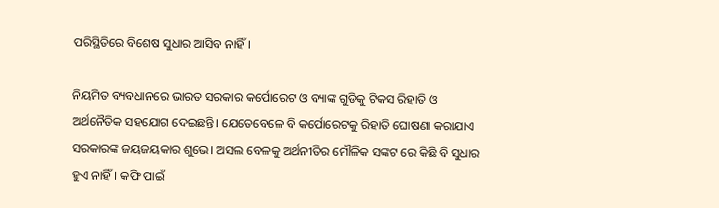ପରିସ୍ଥିତିରେ ବିଶେଷ ସୁଧାର ଆସିବ ନାହିଁ।

ନିୟମିତ ବ୍ୟବଧାନରେ ଭାରତ ସରକାର କର୍ପୋରେଟ ଓ ବ୍ୟାଙ୍କ ଗୁଡିକୁ ଟିକସ ରିହାତି ଓ ଅର୍ଥନୈତିକ ସହଯୋଗ ଦେଇଛନ୍ତି। ଯେତେବେଳେ ବି କର୍ପୋରେଟକୁ ରିହାତି ଘୋଷଣା କରାଯାଏ ସରକାରଙ୍କ ଜୟଜୟକାର ଶୁଭେ। ଅସଲ ବେଳକୁ ଅର୍ଥନୀତିର ମୌଳିକ ସଙ୍କଟ ରେ କିଛି ବି ସୁଧାର ହୁଏ ନାହିଁ। କଫି ପାଇଁ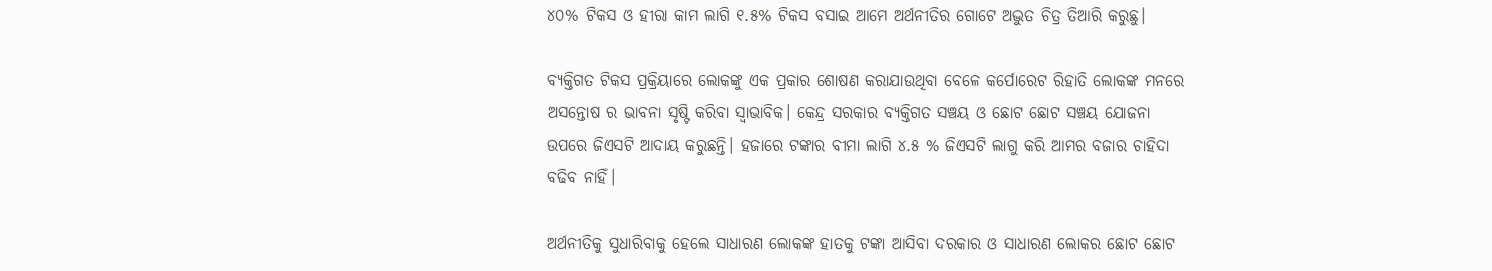୪୦% ଟିକସ ଓ ହୀରା କାମ ଲାଗି ୧.୫% ଟିକସ ବସାଇ ଆମେ ଅର୍ଥନୀତିର ଗୋଟେ ଅଦ୍ଭୁତ ଚିତ୍ର ତିଆରି କରୁଛୁ।

ବ୍ୟକ୍ତିଗତ ଟିକସ ପ୍ରକ୍ରିୟାରେ ଲୋକଙ୍କୁ ଏକ ପ୍ରକାର ଶୋଷଣ କରାଯାଉଥିବା ବେଳେ କର୍ପୋରେଟ ରିହାତି ଲୋକଙ୍କ ମନରେ ଅସନ୍ତୋଷ ର ଭାବନା ସୃଷ୍ଟି କରିବା ସ୍ଵାଭାବିକ। କେନ୍ଦ୍ର ସରକାର ବ୍ୟକ୍ତିଗତ ସଞ୍ଚୟ ଓ ଛୋଟ ଛୋଟ ସଞ୍ଚୟ ଯୋଜନା ଉପରେ ଜିଏସଟି ଆଦାୟ କରୁଛନ୍ତି। ହଜାରେ ଟଙ୍କାର ବୀମା ଲାଗି ୪.୫ % ଜିଏସଟି ଲାଗୁ କରି ଆମର ବଜାର ଚାହିଦା ବଢିବ ନାହିଁ।

ଅର୍ଥନୀତିକୁ ସୁଧାରିବାକୁ ହେଲେ ସାଧାରଣ ଲୋକଙ୍କ ହାତକୁ ଟଙ୍କା ଆସିବା ଦରକାର ଓ ସାଧାରଣ ଲୋକର ଛୋଟ ଛୋଟ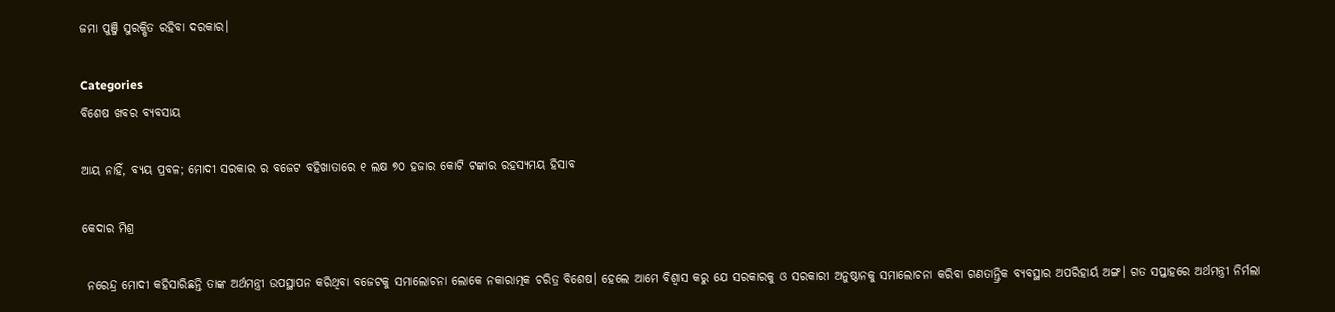ଜମା ପୁଞ୍ଜି ସୁରକ୍ଷିତ ରହିବା ଦରକାର।

Categories
ବିଶେଷ ଖବର ବ୍ୟବସାୟ

ଆୟ ନାହିଁ, ବ୍ୟୟ ପ୍ରବଳ; ମୋଦୀ ସରକାର ର ବଜେଟ ବହିଖାତାରେ ୧ ଲକ୍ଷ ୭୦ ହଜାର କୋଟି ଟଙ୍କାର ରହସ୍ୟମୟ ହିସାବ

କେଦାର ମିଶ୍ର

 ନରେନ୍ଦ୍ର ମୋଦୀ କହିସାରିଛନ୍ତି ତାଙ୍କ ଅର୍ଥମନ୍ତ୍ରୀ ଉପସ୍ଥାପନ କରିଥିବା ବଜେଟକୁ ସମାଲୋଚନା ଲୋକେ ନକାରାତ୍ମକ ଚରିତ୍ର ବିଶେଷ। ହେଲେ ଆମେ ବିଶ୍ଵାସ କରୁ ଯେ ସରକାରକୁ ଓ ସରକାରୀ ଅନୁଷ୍ଠାନକୁ ସମାଲୋଚନା କରିବା ଗଣତାନ୍ତ୍ରିକ ବ୍ୟବସ୍ଥାର ଅପରିହାର୍ୟ ଅଙ୍ଗ। ଗତ ସପ୍ତାହରେ ଅର୍ଥମନ୍ତ୍ରୀ ନିର୍ମଲା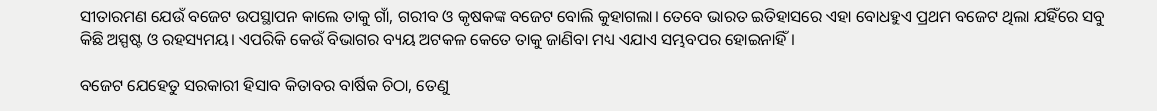ସୀତାରମଣ ଯେଉଁ ବଜେଟ ଉପସ୍ଥାପନ କାଲେ ତାକୁ ଗାଁ, ଗରୀବ ଓ କୃଷକଙ୍କ ବଜେଟ ବୋଲି କୁହାଗଲା। ତେବେ ଭାରତ ଇତିହାସରେ ଏହା ବୋଧହୁଏ ପ୍ରଥମ ବଜେଟ ଥିଲା ଯହିଁରେ ସବୁ କିଛି ଅସ୍ପଷ୍ଟ ଓ ରହସ୍ୟମୟ। ଏପରିକି କେଉଁ ବିଭାଗର ବ୍ୟୟ ଅଟକଳ କେତେ ତାକୁ ଜାଣିବା ମଧ୍ୟ ଏଯାଏ ସମ୍ଭବପର ହୋଇନାହିଁ।

ବଜେଟ ଯେହେତୁ ସରକାରୀ ହିସାବ କିତାବର ବାର୍ଷିକ ଚିଠା, ତେଣୁ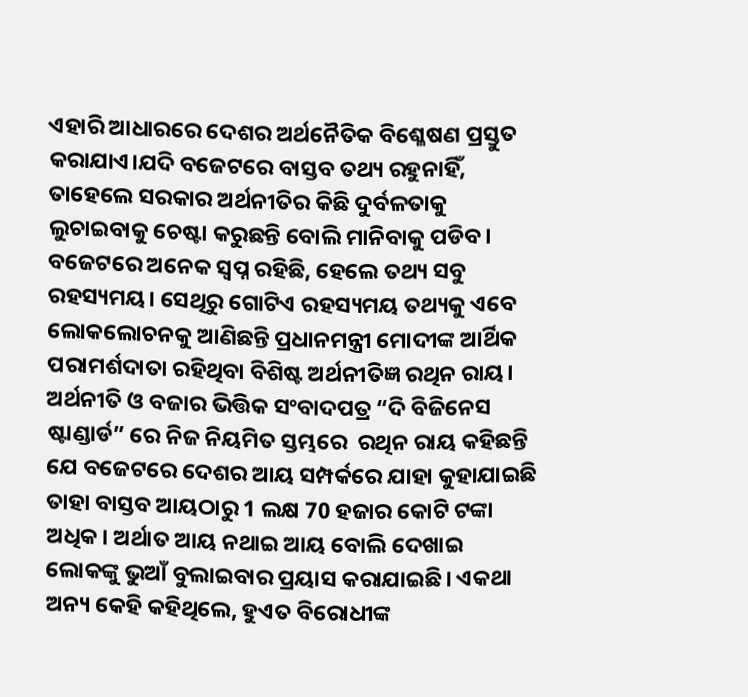ଏହାରି ଆଧାରରେ ଦେଶର ଅର୍ଥନୈତିକ ବିଶ୍ଳେଷଣ ପ୍ରସ୍ତୁତ କରାଯାଏ।ଯଦି ବଜେଟରେ ବାସ୍ତବ ତଥ୍ୟ ରହୁନାହିଁ, ତାହେଲେ ସରକାର ଅର୍ଥନୀତିର କିଛି ଦୁର୍ବଳତାକୁ ଲୁଚାଇବାକୁ ଚେଷ୍ଟା କରୁଛନ୍ତି ବୋଲି ମାନିବାକୁ ପଡିବ। ବଜେଟରେ ଅନେକ ସ୍ଵପ୍ନ ରହିଛି, ହେଲେ ତଥ୍ୟ ସବୁ ରହସ୍ୟମୟ। ସେଥିରୁ ଗୋଟିଏ ରହସ୍ୟମୟ ତଥ୍ୟକୁ ଏବେ ଲୋକଲୋଚନକୁ ଆଣିଛନ୍ତି ପ୍ରଧାନମନ୍ତ୍ରୀ ମୋଦୀଙ୍କ ଆର୍ଥିକ ପରାମର୍ଶଦାତା ରହିଥିବା ବିଶିଷ୍ଟ ଅର୍ଥନୀତିଜ୍ଞ ରଥିନ ରାୟ। ଅର୍ଥନୀତି ଓ ବଜାର ଭିତ୍ତିକ ସଂବାଦପତ୍ର “ଦି ବିଜିନେସ ଷ୍ଟାଣ୍ଡାର୍ଡ” ରେ ନିଜ ନିୟମିତ ସ୍ତମ୍ଭରେ  ରଥିନ ରାୟ କହିଛନ୍ତି ଯେ ବଜେଟରେ ଦେଶର ଆୟ ସମ୍ପର୍କରେ ଯାହା କୁହାଯାଇଛି ତାହା ବାସ୍ତବ ଆୟଠାରୁ 1 ଲକ୍ଷ 70 ହଜାର କୋଟି ଟଙ୍କା ଅଧିକ। ଅର୍ଥାତ ଆୟ ନଥାଇ ଆୟ ବୋଲି ଦେଖାଇ ଲୋକଙ୍କୁ ଭୁଆଁ ବୁଲାଇବାର ପ୍ରୟାସ କରାଯାଇଛି। ଏକଥା ଅନ୍ୟ କେହି କହିଥିଲେ, ହୁଏତ ବିରୋଧୀଙ୍କ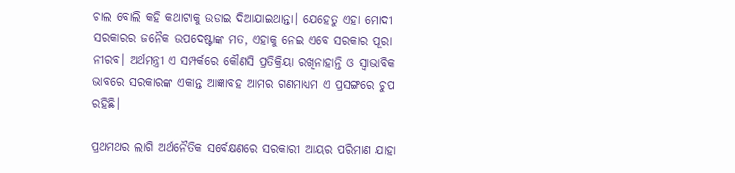ଚାଲ ବୋଲି କହି କଥାଟାକୁ ଉଡାଇ ଦିଆଯାଇଥାନ୍ତା। ଯେହେତୁ ଏହା ମୋଦୀ ସରକାରର ଜନୈକ ଉପଦେଷ୍ଟାଙ୍କ ମତ, ଏହାକୁ ନେଇ ଏବେ ସରକାର ପୂରା ନୀରବ। ଅର୍ଥମନ୍ତ୍ରୀ ଏ ସମ୍ପର୍କରେ କୌଣସି ପ୍ରତିକ୍ରିୟା ରଖିନାହାନ୍ତି ଓ ସ୍ଵାଭାବିକ ଭାବରେ ସରକାରଙ୍କ ଏକାନ୍ତ ଆଜ୍ଞାବହ ଆମର ଗଣମାଧ୍ୟମ ଏ ପ୍ରସଙ୍ଗରେ ଚୁପ ରହିଛି।

ପ୍ରଥମଥର ଲାଗି ଅର୍ଥନୈତିକ ସର୍ବେକ୍ଷଣରେ ସରକାରୀ ଆୟର ପରିମାଣ ଯାହା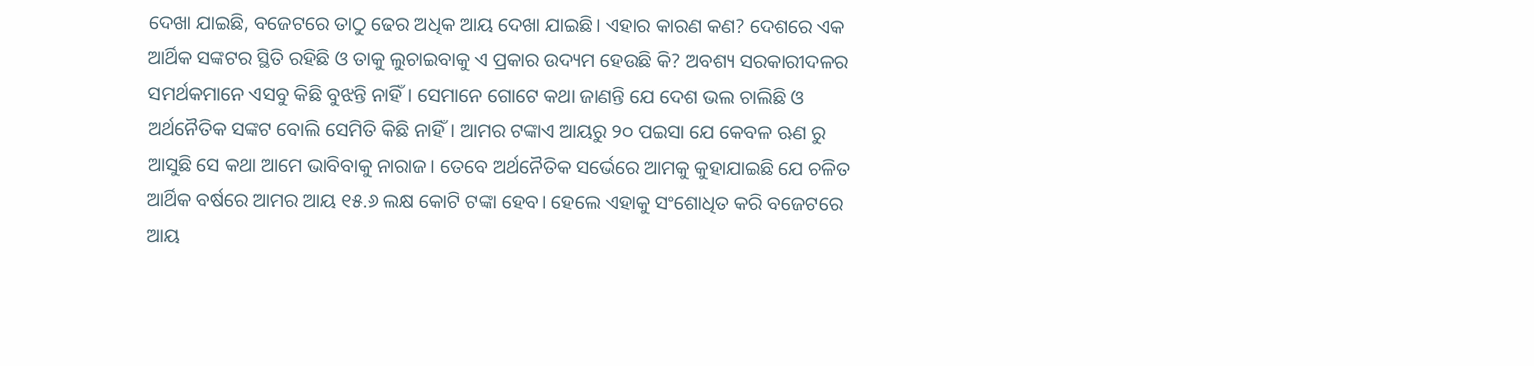ଦେଖା ଯାଇଛି, ବଜେଟରେ ତାଠୁ ଢେର ଅଧିକ ଆୟ ଦେଖା ଯାଇଛି। ଏହାର କାରଣ କଣ? ଦେଶରେ ଏକ ଆର୍ଥିକ ସଙ୍କଟର ସ୍ଥିତି ରହିଛି ଓ ତାକୁ ଲୁଚାଇବାକୁ ଏ ପ୍ରକାର ଉଦ୍ୟମ ହେଉଛି କି? ଅବଶ୍ୟ ସରକାରୀଦଳର ସମର୍ଥକମାନେ ଏସବୁ କିଛି ବୁଝନ୍ତି ନାହିଁ। ସେମାନେ ଗୋଟେ କଥା ଜାଣନ୍ତି ଯେ ଦେଶ ଭଲ ଚାଲିଛି ଓ ଅର୍ଥନୈତିକ ସଙ୍କଟ ବୋଲି ସେମିତି କିଛି ନାହିଁ। ଆମର ଟଙ୍କାଏ ଆୟରୁ ୨୦ ପଇସା ଯେ କେବଳ ଋଣ ରୁ ଆସୁଛି ସେ କଥା ଆମେ ଭାବିବାକୁ ନାରାଜ। ତେବେ ଅର୍ଥନୈତିକ ସର୍ଭେରେ ଆମକୁ କୁହାଯାଇଛି ଯେ ଚଳିତ ଆର୍ଥିକ ବର୍ଷରେ ଆମର ଆୟ ୧୫.୬ ଲକ୍ଷ କୋଟି ଟଙ୍କା ହେବ। ହେଲେ ଏହାକୁ ସଂଶୋଧିତ କରି ବଜେଟରେ ଆୟ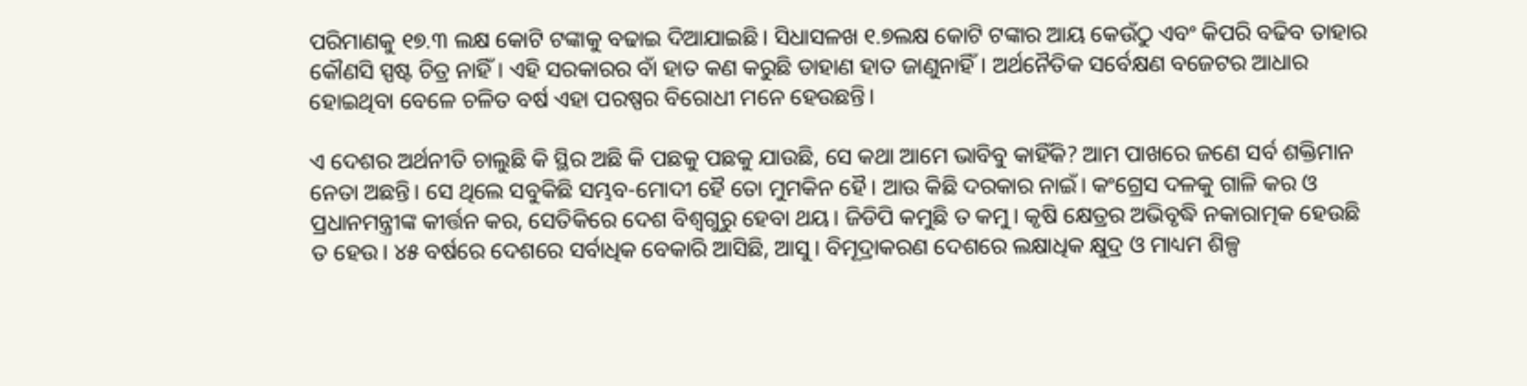ପରିମାଣକୁ ୧୭.୩ ଲକ୍ଷ କୋଟି ଟଙ୍କାକୁ ବଢାଇ ଦିଆଯାଇଛି। ସିଧାସଳଖ ୧.୭ଲକ୍ଷ କୋଟି ଟଙ୍କାର ଆୟ କେଉଁଠୁ ଏବଂ କିପରି ବଢିବ ତାହାର କୌଣସି ସ୍ପଷ୍ଟ ଚିତ୍ର ନାହିଁ। ଏହି ସରକାରର ବାଁ ହାତ କଣ କରୁଛି ଡାହାଣ ହାତ ଜାଣୁନାହିଁ। ଅର୍ଥନୈତିକ ସର୍ବେକ୍ଷଣ ବଜେଟର ଆଧାର ହୋଇଥିବା ବେଳେ ଚଳିତ ବର୍ଷ ଏହା ପରଷ୍ପର ବିରୋଧୀ ମନେ ହେଉଛନ୍ତି।

ଏ ଦେଶର ଅର୍ଥନୀତି ଚାଲୁଛି କି ସ୍ଥିର ଅଛି କି ପଛକୁ ପଛକୁ ଯାଉଛି, ସେ କଥା ଆମେ ଭାବିବୁ କାହିଁକି? ଆମ ପାଖରେ ଜଣେ ସର୍ବ ଶକ୍ତିମାନ ନେତା ଅଛନ୍ତି। ସେ ଥିଲେ ସବୁକିଛି ସମ୍ଭବ-ମୋଦୀ ହୈ ତୋ ମୁମକିନ ହୈ। ଆଉ କିଛି ଦରକାର ନାଇଁ। କଂଗ୍ରେସ ଦଳକୁ ଗାଳି କର ଓ ପ୍ରଧାନମନ୍ତ୍ରୀଙ୍କ କୀର୍ତ୍ତନ କର, ସେତିକିରେ ଦେଶ ବିଶ୍ଵଗୁରୁ ହେବା ଥୟ। ଜିଡିପି କମୁଛି ତ କମୁ। କୃଷି କ୍ଷେତ୍ରର ଅଭିବୃଦ୍ଧି ନକାରାତ୍ମକ ହେଉଛି ତ ହେଉ। ୪୫ ବର୍ଷରେ ଦେଶରେ ସର୍ବାଧିକ ବେକାରି ଆସିଛି, ଆସୁ। ବିମୂଦ୍ରାକରଣ ଦେଶରେ ଲକ୍ଷାଧିକ କ୍ଷୁଦ୍ର ଓ ମାଧ୍ୟମ ଶିଳ୍ପ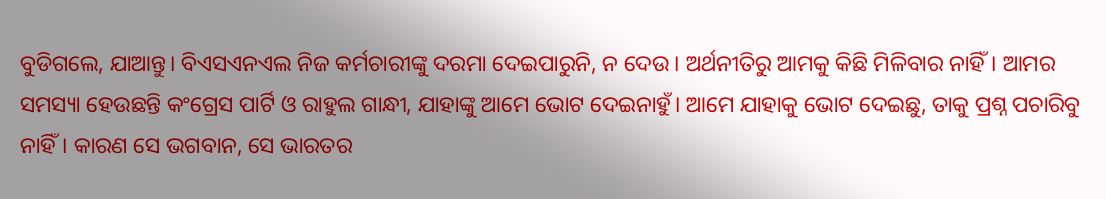ବୁଡିଗଲେ, ଯାଆନ୍ତୁ। ବିଏସଏନଏଲ ନିଜ କର୍ମଚାରୀଙ୍କୁ ଦରମା ଦେଇପାରୁନି, ନ ଦେଉ। ଅର୍ଥନୀତିରୁ ଆମକୁ କିଛି ମିଳିବାର ନାହିଁ। ଆମର ସମସ୍ୟା ହେଉଛନ୍ତି କଂଗ୍ରେସ ପାର୍ଟି ଓ ରାହୁଲ ଗାନ୍ଧୀ, ଯାହାଙ୍କୁ ଆମେ ଭୋଟ ଦେଇନାହୁଁ। ଆମେ ଯାହାକୁ ଭୋଟ ଦେଇଛୁ, ତାକୁ ପ୍ରଶ୍ନ ପଚାରିବୁ ନାହିଁ। କାରଣ ସେ ଭଗବାନ, ସେ ଭାରତର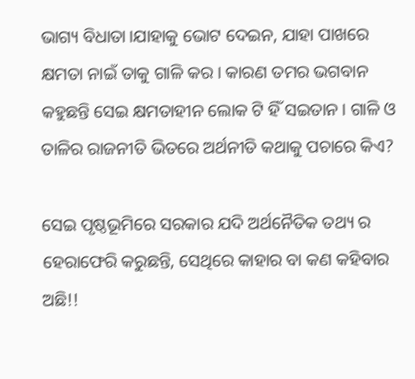ଭାଗ୍ୟ ବିଧାତା।ଯାହାକୁ ଭୋଟ ଦେଇନ, ଯାହା ପାଖରେ କ୍ଷମତା ନାଇଁ ତାକୁ ଗାଳି କର। କାରଣ ତମର ଭଗବାନ କହୁଛନ୍ତି ସେଇ କ୍ଷମତାହୀନ ଲୋକ ଟି ହିଁ ସଇତାନ। ଗାଳି ଓ ତାଳିର ରାଜନୀତି ଭିତରେ ଅର୍ଥନୀତି କଥାକୁ ପଚାରେ କିଏ?

ସେଇ ପୃଷ୍ଠଭୂମିରେ ସରକାର ଯଦି ଅର୍ଥନୈତିକ ତଥ୍ୟ ର ହେରାଫେରି କରୁଛନ୍ତି, ସେଥିରେ କାହାର ବା କଣ କହିବାର ଅଛି!!